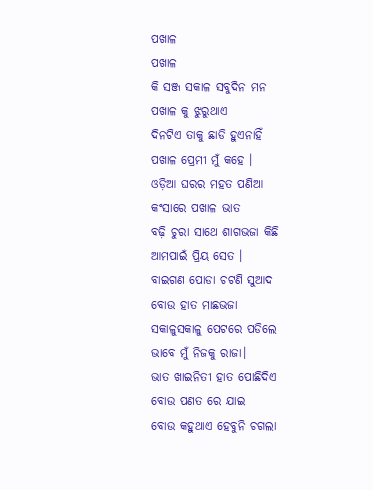ପଖାଳ
ପଖାଳ
କି ସଞ୍ଜ ସକାଳ ସବୁଦିନ ମନ
ପଖାଳ କୁ ଝୁରୁଥାଏ
ଦିନଟିଏ ତାକୁ ଛାଡି ହୁଏନାହିଁ
ପଖାଳ ପ୍ରେମୀ ମୁଁ କହେ ।
ଓଡ଼ିଆ ଘରର ମହତ ପଣିଆ
କଂସାରେ ପଖାଳ ଭାତ
ବଢ଼ି ଚୁରା ସାଥେ ଶାଗଭଜା କିଛି
ଆମପାଇଁ ପ୍ରିୟ ସେତ ।
ବାଇଗଣ ପୋଡା ଚଟଣି ସୁଆଦ
ବୋଉ ହାତ ମାଛଭଜା
ସକାଳୁସକାଳୁ ପେଟରେ ପଡିଲେ
ଭାବେ ମୁଁ ନିଜକୁ ରାଜା।
ଭାତ ଖାଇନିତୀ ହାତ ପୋଛିଦିଏ
ବୋଉ ପଣତ ରେ ଯାଇ
ବୋଉ କହୁଥାଏ ହେବୁନି ଚଗଲା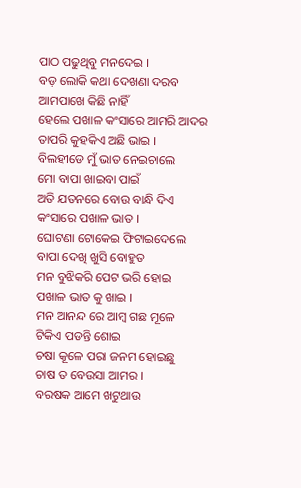ପାଠ ପଢୁଥିବୁ ମନଦେଇ ।
ବଡ଼ ଲୋକି କଥା ଦେଖଣା ଦରବ
ଆମପାଖେ କିଛି ନାହିଁ
ହେଲେ ପଖାଳ କଂସାରେ ଆମରି ଆଦର
ତାପରି କୁହକିଏ ଅଛି ଭାଇ ।
ବିଲହୀଡେ ମୁଁ ଭାତ ନେଇଚାଲେ
ମୋ ବାପା ଖାଇବା ପାଇଁ
ଅତି ଯତନରେ ବୋଉ ବାନ୍ଧି ଦିଏ
କଂସାରେ ପଖାଳ ଭାତ ।
ଘୋଟଣା ଟୋକେଇ ଫିଟାଇଦେଲେ
ବାପା ଦେଖି ଖୁସି ବୋହୁତ
ମନ ବୁଝିକରି ପେଟ ଭରି ହୋଇ
ପଖାଳ ଭାତ କୁ ଖାଇ ।
ମନ ଆନନ୍ଦ ରେ ଆମ୍ବ ଗଛ ମୂଳେ
ଟିକିଏ ପଡନ୍ତି ଶୋଇ
ଚଷା କୂଳେ ପରା ଜନମ ହୋଇଛୁ
ଚାଷ ତ ବେଉସା ଆମର ।
ବରଷକ ଆମେ ଖଟୁଥାଉ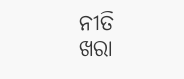ନୀତି
ଖରା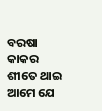ବରଷା କାକର ଶୀତେ ଥାଇ
ଆମେ ଯେ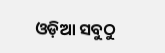ଓଡ଼ିଆ ସବୁଠୁ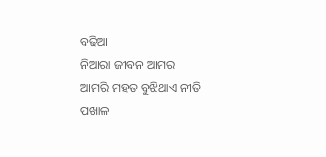ବଢିଆ
ନିଆରା ଜୀବନ ଆମର
ଆମରି ମହତ ବୁଝିଥାଏ ନୀତି
ପଖାଳ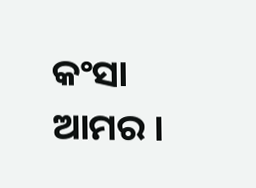କଂସା ଆମର ।